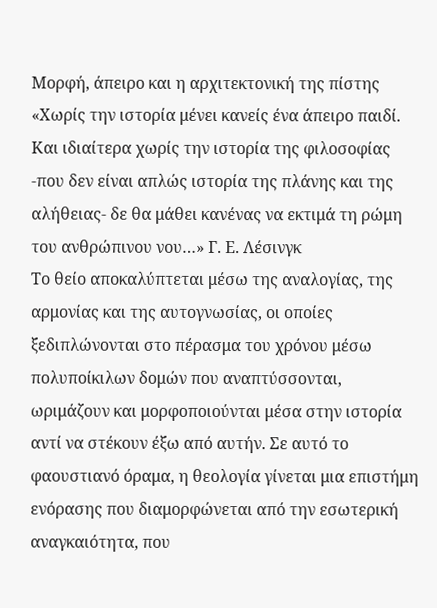Μορφή, άπειρο και η αρχιτεκτονική της πίστης
«Χωρίς την ιστορία μένει κανείς ένα άπειρο παιδί. Και ιδιαίτερα χωρίς την ιστορία της φιλοσοφίας -που δεν είναι απλώς ιστορία της πλάνης και της αλήθειας- δε θα μάθει κανένας να εκτιμά τη ρώμη του ανθρώπινου νου…» Γ. Ε. Λέσινγκ
Το θείο αποκαλύπτεται μέσω της αναλογίας, της αρμονίας και της αυτογνωσίας, οι οποίες ξεδιπλώνονται στο πέρασμα του χρόνου μέσω πολυποίκιλων δομών που αναπτύσσονται, ωριμάζουν και μορφοποιούνται μέσα στην ιστορία αντί να στέκουν έξω από αυτήν. Σε αυτό το φαουστιανό όραμα, η θεολογία γίνεται μια επιστήμη ενόρασης που διαμορφώνεται από την εσωτερική αναγκαιότητα, που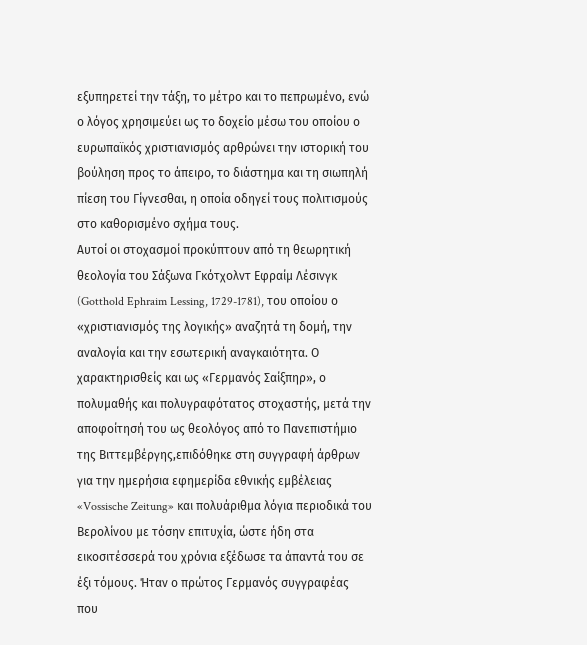εξυπηρετεί την τάξη, το μέτρο και το πεπρωμένο, ενώ ο λόγος χρησιμεύει ως το δοχείο μέσω του οποίου ο ευρωπαϊκός χριστιανισμός αρθρώνει την ιστορική του βούληση προς το άπειρο, το διάστημα και τη σιωπηλή πίεση του Γίγνεσθαι, η οποία οδηγεί τους πολιτισμούς στο καθορισμένο σχήμα τους.
Αυτοί οι στοχασμοί προκύπτουν από τη θεωρητική θεολογία του Σάξωνα Γκότχολντ Εφραίμ Λέσινγκ (Gotthold Ephraim Lessing, 1729-1781), του οποίου ο «χριστιανισμός της λογικής» αναζητά τη δομή, την αναλογία και την εσωτερική αναγκαιότητα. Ο χαρακτηρισθείς και ως «Γερμανός Σαίξπηρ», ο πολυμαθής και πολυγραφότατος στοχαστής, μετά την αποφοίτησή του ως θεολόγος από το Πανεπιστήμιο της Βιττεμβέργης,επιδόθηκε στη συγγραφή άρθρων για την ημερήσια εφημερίδα εθνικής εμβέλειας «Vossische Zeitung» και πολυάριθμα λόγια περιοδικά του Βερολίνου με τόσην επιτυχία, ώστε ήδη στα εικοσιτέσσερά του χρόνια εξέδωσε τα άπαντά του σε έξι τόμους. Ήταν ο πρώτος Γερμανός συγγραφέας που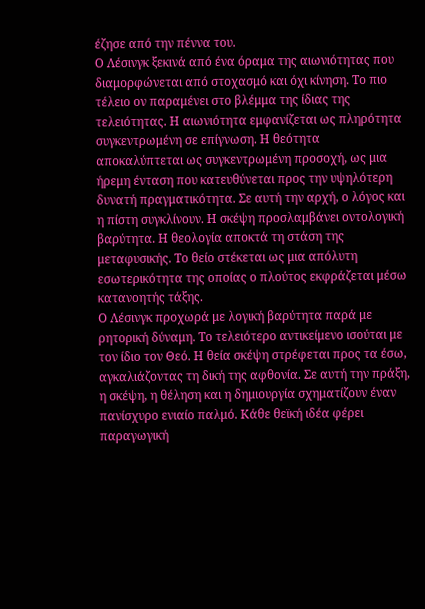έζησε από την πέννα του.
Ο Λέσινγκ ξεκινά από ένα όραμα της αιωνιότητας που διαμορφώνεται από στοχασμό και όχι κίνηση. Το πιο τέλειο ον παραμένει στο βλέμμα της ίδιας της τελειότητας. Η αιωνιότητα εμφανίζεται ως πληρότητα συγκεντρωμένη σε επίγνωση. Η θεότητα αποκαλύπτεται ως συγκεντρωμένη προσοχή, ως μια ήρεμη ένταση που κατευθύνεται προς την υψηλότερη δυνατή πραγματικότητα. Σε αυτή την αρχή, ο λόγος και η πίστη συγκλίνουν. Η σκέψη προσλαμβάνει οντολογική βαρύτητα. Η θεολογία αποκτά τη στάση της μεταφυσικής. Το θείο στέκεται ως μια απόλυτη εσωτερικότητα της οποίας ο πλούτος εκφράζεται μέσω κατανοητής τάξης.
Ο Λέσινγκ προχωρά με λογική βαρύτητα παρά με ρητορική δύναμη. Το τελειότερο αντικείμενο ισούται με τον ίδιο τον Θεό. Η θεία σκέψη στρέφεται προς τα έσω, αγκαλιάζοντας τη δική της αφθονία. Σε αυτή την πράξη, η σκέψη, η θέληση και η δημιουργία σχηματίζουν έναν πανίσχυρο ενιαίο παλμό. Κάθε θεϊκή ιδέα φέρει παραγωγική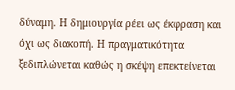δύναμη. Η δημιουργία ρέει ως έκφραση και όχι ως διακοπή. Η πραγματικότητα ξεδιπλώνεται καθώς η σκέψη επεκτείνεται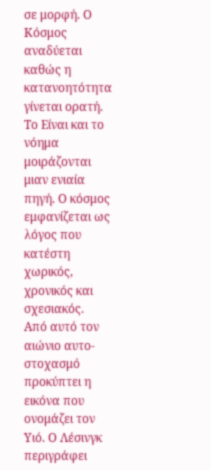σε μορφή. Ο Κόσμος αναδύεται καθώς η κατανοητότητα γίνεται ορατή. Το Είναι και το νόημα μοιράζονται μιαν ενιαία πηγή. Ο κόσμος εμφανίζεται ως λόγος που κατέστη χωρικός, χρονικός και σχεσιακός.
Από αυτό τον αιώνιο αυτο-στοχασμό προκύπτει η εικόνα που ονομάζει τον Υιό. Ο Λέσινγκ περιγράφει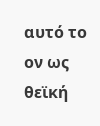αυτό το ον ως θεϊκή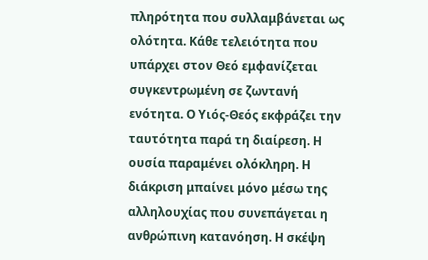πληρότητα που συλλαμβάνεται ως ολότητα. Κάθε τελειότητα που υπάρχει στον Θεό εμφανίζεται συγκεντρωμένη σε ζωντανή ενότητα. Ο Υιός-Θεός εκφράζει την ταυτότητα παρά τη διαίρεση. Η ουσία παραμένει ολόκληρη. Η διάκριση μπαίνει μόνο μέσω της αλληλουχίας που συνεπάγεται η ανθρώπινη κατανόηση. Η σκέψη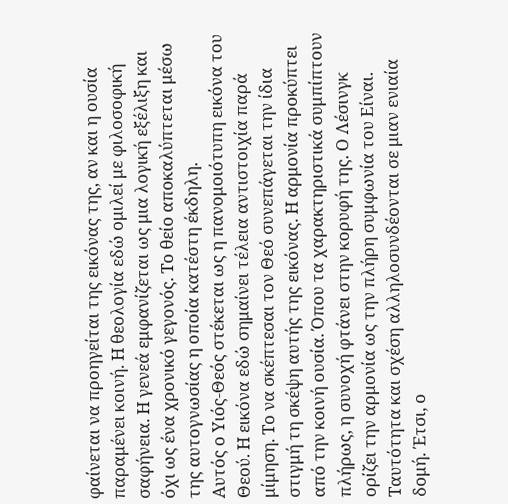φαίνεται να προηγείται της εικόνας της, αν και η ουσία παραμένει κοινή. Η θεολογία εδώ ομιλεί με φιλοσοφική σαφήνεια. Η γενεά εμφανίζεται ως μια λογική εξέλιξη και όχι ως ένα χρονικό γεγονός. Το θείο αποκαλύπτεται μέσω της αυτογνωσίας η οποία κατέστη έκδηλη.
Αυτός ο Υιός-Θεός στέκεται ως η πανομοιότυπη εικόνα του Θεού. Η εικόνα εδώ σημαίνει τέλεια αντιστοιχία παρά μίμηση. Το να σκέπτεσαι τον Θεό συνεπάγεται την ίδια στιγμή τη σκέψη αυτής της εικόνας. Η αρμονία προκύπτει από την κοινή ουσία. Όπου τα χαρακτηριστικά συμπίπτουν πλήρως, η συνοχή φτάνει στην κορυφή της. Ο Λέσινγκ ορίζει την αρμονία ως την πλήρη συμφωνία του Είναι. Ταυτότητα και σχέση αλληλοσυνδέονται σε μιαν ενιαία δομή. Έτσι, ο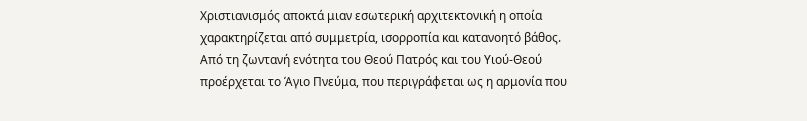Χριστιανισμός αποκτά μιαν εσωτερική αρχιτεκτονική η οποία χαρακτηρίζεται από συμμετρία, ισορροπία και κατανοητό βάθος.
Από τη ζωντανή ενότητα του Θεού Πατρός και του Υιού-Θεού προέρχεται το Άγιο Πνεύμα, που περιγράφεται ως η αρμονία που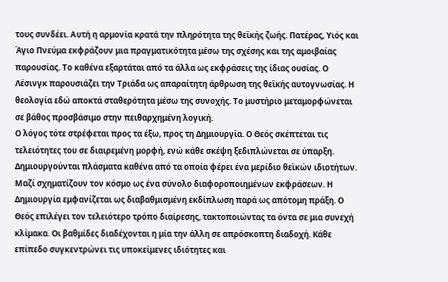τους συνδέει. Αυτή η αρμονία κρατά την πληρότητα της θεϊκής ζωής. Πατέρας, Υιός και Άγιο Πνεύμα εκφράζουν μια πραγματικότητα μέσω της σχέσης και της αμοιβαίας παρουσίας. Το καθένα εξαρτάται από τα άλλα ως εκφράσεις της ίδιας ουσίας. Ο Λέσινγκ παρουσιάζει την Τριάδα ως απαραίτητη άρθρωση της θεϊκής αυτογνωσίας. Η θεολογία εδώ αποκτά σταθερότητα μέσω της συνοχής. Το μυστήριο μεταμορφώνεται σε βάθος προσβάσιμο στην πειθαρχημένη λογική.
Ο λόγος τότε στρέφεται προς τα έξω, προς τη Δημιουργία. Ο Θεός σκέπτεται τις τελειότητες του σε διαιρεμένη μορφή, ενώ κάθε σκέψη ξεδιπλώνεται σε ύπαρξη. Δημιουργούνται πλάσματα καθένα από τα οποία φέρει ένα μερίδιο θεϊκών ιδιοτήτων. Μαζί σχηματίζουν τον κόσμο ως ένα σύνολο διαφοροποιημένων εκφράσεων. Η Δημιουργία εμφανίζεται ως διαβαθμισμένη εκδίπλωση παρά ως απότομη πράξη. Ο Θεός επιλέγει τον τελειότερο τρόπο διαίρεσης, τακτοποιώντας τα όντα σε μια συνεχή κλίμακα. Οι βαθμίδες διαδέχονται η μία την άλλη σε απρόσκοπτη διαδοχή. Κάθε επίπεδο συγκεντρώνει τις υποκείμενες ιδιότητες και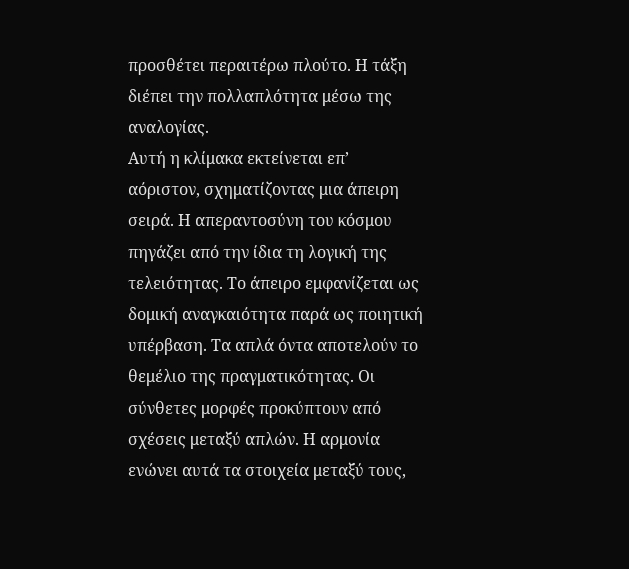προσθέτει περαιτέρω πλούτο. Η τάξη διέπει την πολλαπλότητα μέσω της αναλογίας.
Αυτή η κλίμακα εκτείνεται επ’ αόριστον, σχηματίζοντας μια άπειρη σειρά. Η απεραντοσύνη του κόσμου πηγάζει από την ίδια τη λογική της τελειότητας. Το άπειρο εμφανίζεται ως δομική αναγκαιότητα παρά ως ποιητική υπέρβαση. Τα απλά όντα αποτελούν το θεμέλιο της πραγματικότητας. Οι σύνθετες μορφές προκύπτουν από σχέσεις μεταξύ απλών. Η αρμονία ενώνει αυτά τα στοιχεία μεταξύ τους,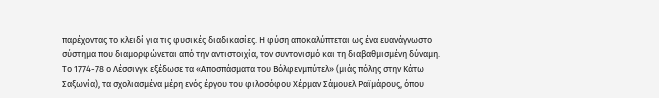παρέχοντας το κλειδί για τις φυσικές διαδικασίες. Η φύση αποκαλύπτεται ως ένα ευανάγνωστο σύστημα που διαμορφώνεται από την αντιστοιχία, τον συντονισμό και τη διαβαθμισμένη δύναμη.
Το 1774-78 ο Λέσσινγκ εξέδωσε τα «Αποσπάσματα του Βόλφενμπύτελ» (μιάς πόλης στην Κάτω Σαξωνία), τα σχολιασμένα μέρη ενός έργου του φιλοσόφου Χέρμαν Σάμουελ Ραϊμάρους, όπου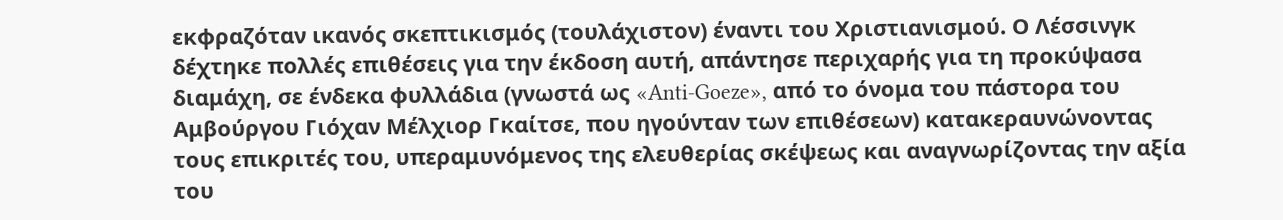εκφραζόταν ικανός σκεπτικισμός (τουλάχιστον) έναντι του Χριστιανισμού. Ο Λέσσινγκ δέχτηκε πολλές επιθέσεις για την έκδοση αυτή, απάντησε περιχαρής για τη προκύψασα διαμάχη, σε ένδεκα φυλλάδια (γνωστά ως «Anti-Goeze», από το όνομα του πάστορα του Αμβούργου Γιόχαν Μέλχιορ Γκαίτσε, που ηγούνταν των επιθέσεων) κατακεραυνώνοντας τους επικριτές του, υπεραμυνόμενος της ελευθερίας σκέψεως και αναγνωρίζοντας την αξία του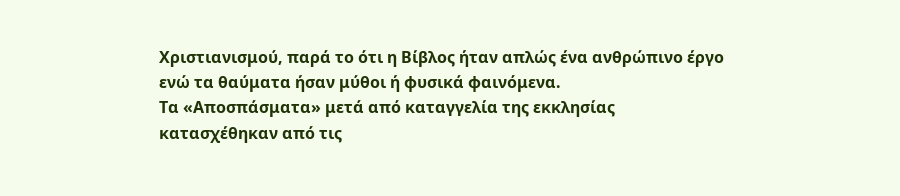Χριστιανισμού, παρά το ότι η Βίβλος ήταν απλώς ένα ανθρώπινο έργο ενώ τα θαύματα ήσαν μύθοι ή φυσικά φαινόμενα.
Τα «Αποσπάσματα» μετά από καταγγελία της εκκλησίας κατασχέθηκαν από τις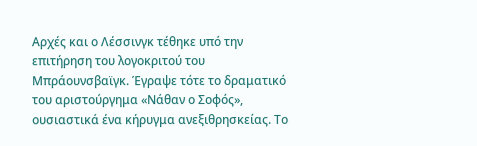Αρχές και ο Λέσσινγκ τέθηκε υπό την επιτήρηση του λογοκριτού του Μπράουνσβαϊγκ. Έγραψε τότε το δραματικό του αριστούργημα «Νάθαν ο Σοφός», ουσιαστικά ένα κήρυγμα ανεξιθρησκείας. Το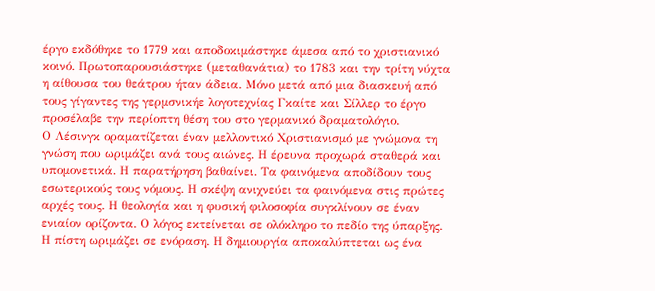έργο εκδόθηκε το 1779 και αποδοκιμάστηκε άμεσα από το χριστιανικό κοινό. Πρωτοπαρουσιάστηκε (μεταθανάτια) το 1783 και την τρίτη νύχτα η αίθουσα του θεάτρου ήταν άδεια. Μόνο μετά από μια διασκευή από τους γίγαντες της γερμσνικήε λογοτεχνίας Γκαίτε και Σίλλερ το έργο προσέλαβε την περίοπτη θέση του στο γερμανικό δραματολόγιο.
Ο Λέσινγκ οραματίζεται έναν μελλοντικό Χριστιανισμό με γνώμονα τη γνώση που ωριμάζει ανά τους αιώνες. Η έρευνα προχωρά σταθερά και υπομονετικά. Η παρατήρηση βαθαίνει. Τα φαινόμενα αποδίδουν τους εσωτερικούς τους νόμους. Η σκέψη ανιχνεύει τα φαινόμενα στις πρώτες αρχές τους. Η θεολογία και η φυσική φιλοσοφία συγκλίνουν σε έναν ενιαίον ορίζοντα. Ο λόγος εκτείνεται σε ολόκληρο το πεδίο της ύπαρξης. Η πίστη ωριμάζει σε ενόραση. Η δημιουργία αποκαλύπτεται ως ένα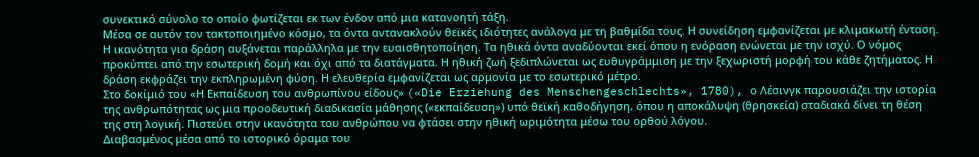συνεκτικό σύνολο το οποίο φωτίζεται εκ των ένδον από μια κατανοητή τάξη.
Μέσα σε αυτόν τον τακτοποιημένο κόσμο, τα όντα αντανακλούν θεϊκές ιδιότητες ανάλογα με τη βαθμίδα τους. Η συνείδηση εμφανίζεται με κλιμακωτή ένταση. Η ικανότητα για δράση αυξάνεται παράλληλα με την ευαισθητοποίηση. Τα ηθικά όντα αναδύονται εκεί όπου η ενόραση ενώνεται με την ισχύ. Ο νόμος προκύπτει από την εσωτερική δομή και όχι από τα διατάγματα. Η ηθική ζωή ξεδιπλώνεται ως ευθυγράμμιση με την ξεχωριστή μορφή του κάθε ζητήματος. Η δράση εκφράζει την εκπληρωμένη φύση. Η ελευθερία εμφανίζεται ως αρμονία με το εσωτερικό μέτρο.
Στο δοκίμιό του «Η Εκπαίδευση του ανθρωπίνου είδους» («Die Erziehung des Menschengeschlechts», 1780), ο Λέσινγκ παρουσιάζει την ιστορία της ανθρωπότητας ως μια προοδευτική διαδικασία μάθησης («εκπαίδευση») υπό θεϊκή καθοδήγηση, όπου η αποκάλυψη (θρησκεία) σταδιακά δίνει τη θέση της στη λογική. Πιστεύει στην ικανότητα του ανθρώπου να φτάσει στην ηθική ωριμότητα μέσω του ορθού λόγου.
Διαβασμένος μέσα από το ιστορικό όραμα του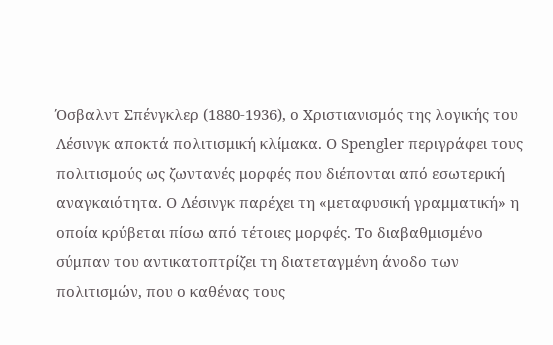Όσβαλντ Σπένγκλερ (1880-1936), ο Χριστιανισμός της λογικής του Λέσινγκ αποκτά πολιτισμική κλίμακα. Ο Spengler περιγράφει τους πολιτισμούς ως ζωντανές μορφές που διέπονται από εσωτερική αναγκαιότητα. Ο Λέσινγκ παρέχει τη «μεταφυσική γραμματική» η οποία κρύβεται πίσω από τέτοιες μορφές. Το διαβαθμισμένο σύμπαν του αντικατοπτρίζει τη διατεταγμένη άνοδο των πολιτισμών, που ο καθένας τους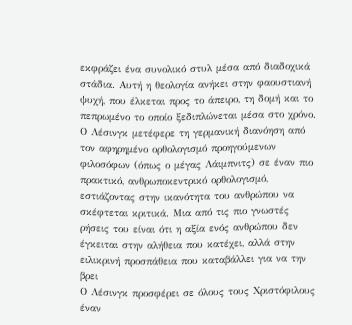εκφράζει ένα συνολικό στυλ μέσα από διαδοχικά στάδια. Αυτή η θεολογία ανήκει στην φαουστιανή ψυχή, που έλκεται προς το άπειρο, τη δομή και το πεπρωμένο το οποίο ξεδιπλώνεται μέσα στο χρόνο. Ο Λέσινγκ μετέφερε τη γερμανική διανόηση από τον αφηρημένο ορθολογισμό προηγούμενων φιλοσόφων (όπως ο μέγας Λάιμπνιτς) σε έναν πιο πρακτικό, ανθρωποκεντρικό ορθολογισμό, εστιάζοντας στην ικανότητα του ανθρώπου να σκέφτεται κριτικά. Μια από τις πιο γνωστές ρήσεις του είναι ότι η αξία ενός ανθρώπου δεν έγκειται στην αλήθεια που κατέχει, αλλά στην ειλικρινή προσπάθεια που καταβάλλει για να την βρει
Ο Λέσινγκ προσφέρει σε όλους τους Χριστόφιλους έναν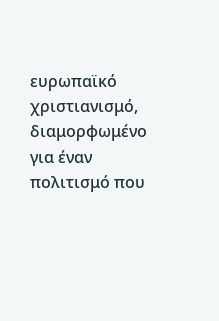ευρωπαϊκό χριστιανισμό, διαμορφωμένο για έναν πολιτισμό που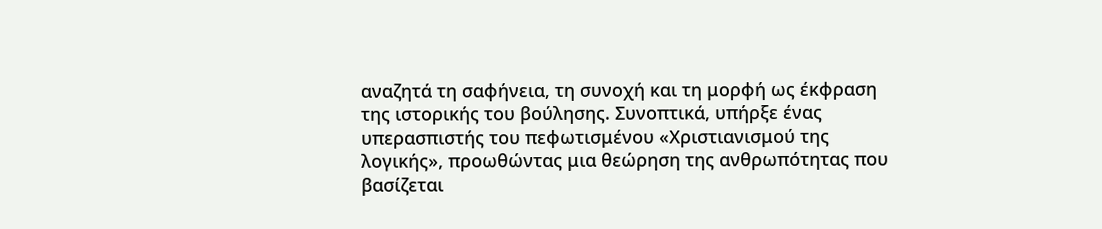αναζητά τη σαφήνεια, τη συνοχή και τη μορφή ως έκφραση της ιστορικής του βούλησης. Συνοπτικά, υπήρξε ένας υπερασπιστής του πεφωτισμένου «Χριστιανισμού της λογικής», προωθώντας μια θεώρηση της ανθρωπότητας που βασίζεται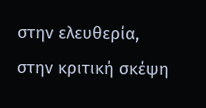στην ελευθερία, στην κριτική σκέψη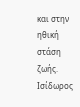και στην ηθική στάση ζωής.
Ισίδωρος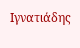Ιγνατιάδης